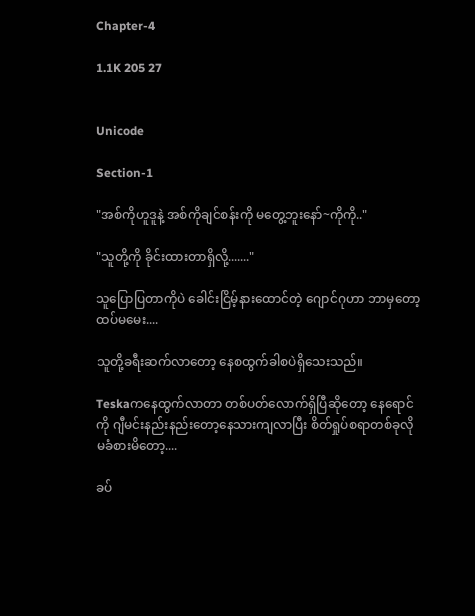Chapter-4

1.1K 205 27


Unicode

Section-1

"အစ်ကိုဟူဒူနဲ့ အစ်ကိုချင်စန်းကို မတွေ့ဘူးနော်~ကိုကို.."

"သူတို့ကို ခိုင်းထားတာရှိလို့......."

သူပြောပြတာကိုပဲ ခေါင်းငြိမ့်နားထောင်တဲ့ ဂျောင်ဂုဟာ ဘာမှတော့ထပ်မမေး....

သူတို့ခရီးဆက်လာတော့ နေစထွက်ခါစပဲရှိသေးသည်။

Teskaကနေထွက်လာတာ တစ်ပတ်လောက်ရှိပြီဆိုတော့ နေရောင်ကို ဂျီမင်းနည်းနည်းတော့နေသားကျလာပြီး စိတ်ရှုပ်စရာတစ်ခုလို
မခံစားမိတော့....

ခပ်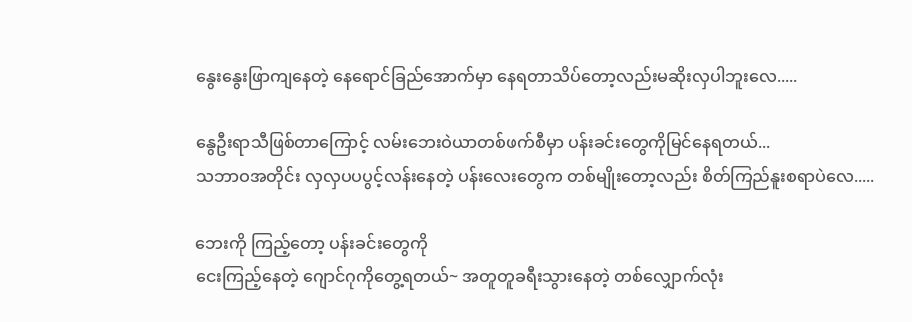နွေးနွေးဖြာကျနေတဲ့ နေရောင်ခြည်အောက်မှာ နေရတာသိပ်တော့လည်းမဆိုးလှပါဘူးလေ.....

နွေဦးရာသီဖြစ်တာကြောင့် လမ်းဘေးဝဲယာတစ်ဖက်စီမှာ ပန်းခင်းတွေကိုမြင်နေရတယ်...
သဘာဝအတိုင်း လှလှပပပွင့်လန်းနေတဲ့ ပန်းလေးတွေက တစ်မျိုးတော့လည်း စိတ်ကြည်နူးစရာပဲလေ.....

ဘေးကို ကြည့်တော့ ပန်းခင်းတွေကို
ငေးကြည့်နေတဲ့ ဂျောင်ဂုကိုတွေ့ရတယ်~ အတူတူခရီးသွားနေတဲ့ တစ်လျှောက်လုံး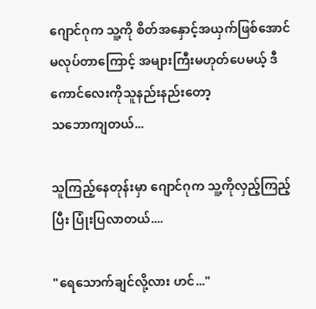ဂျောင်ဂုက သူ့ကို စိတ်အနှောင့်အယှက်ဖြစ်အောင်မလုပ်တာကြောင့် အများကြီးမဟုတ်ပေမယ့် ဒီကောင်လေးကိုသူနည်းနည်းတော့
သဘောကျတယ်...

သူကြည့်နေတုန်းမှာ ဂျောင်ဂုက သူ့ကိုလှည့်ကြည့်ပြီး ပြုံးပြလာတယ်....

"ရေသောက်ချင်လို့လား ဟင်..."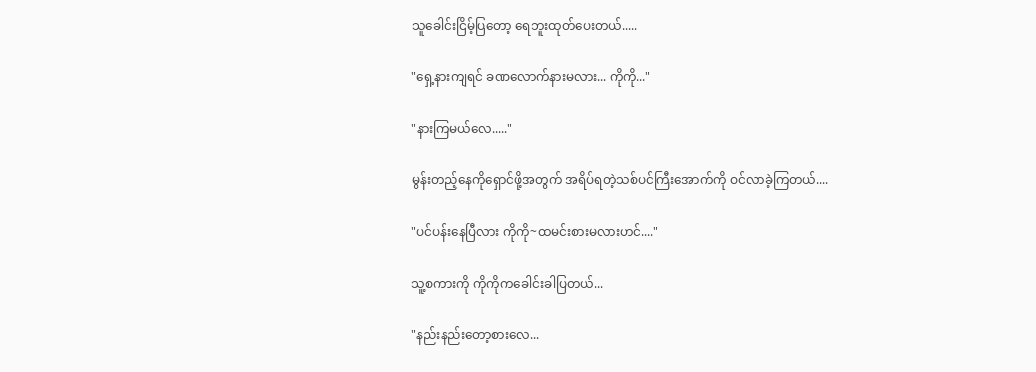သူခေါင်းငြိမ့်ပြတော့ ရေဘူးထုတ်ပေးတယ်.....

"ရှေ့နားကျရင် ခဏလောက်နားမလား... ကိုကို..."

"နားကြမယ်လေ....."

မွန်းတည့်နေကိုရှောင်ဖို့အတွက် အရိပ်ရတဲ့သစ်ပင်ကြီးအောက်ကို ဝင်လာခဲ့ကြတယ်....

"ပင်ပန်းနေပြီလား ကိုကို~ထမင်းစားမလားဟင်...."

သူ့စကားကို ကိုကိုကခေါင်းခါပြတယ်...

"နည်းနည်းတော့စားလေ...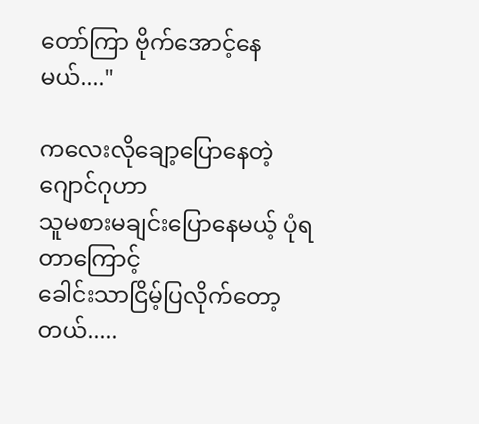တော်ကြာ ဗိုက်အောင့်နေမယ်...."

ကလေးလိုချော့ပြောနေတဲ့ ဂျောင်ဂုဟာ
သူမစားမချင်းပြောနေမယ့် ပုံရတာကြောင့်
ခေါင်းသာငြိမ့်ပြလိုက်တော့တယ်.....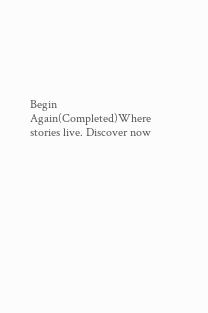Begin Again(Completed)Where stories live. Discover now